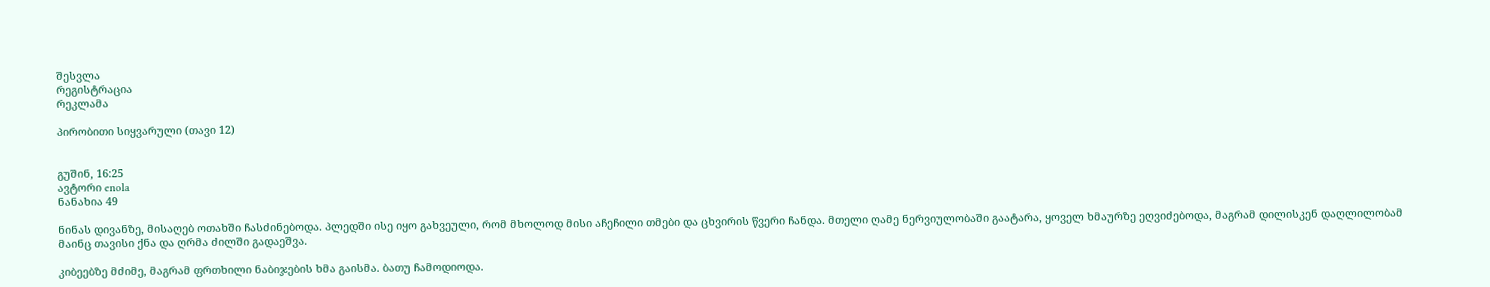შესვლა
რეგისტრაცია
რეკლამა

პირობითი სიყვარული (თავი 12)


გუშინ, 16:25
ავტორი enola
ნანახია 49

ნინას დივანზე, მისაღებ ოთახში ჩასძინებოდა. პლედში ისე იყო გახვეული, რომ მხოლოდ მისი აჩეჩილი თმები და ცხვირის წვერი ჩანდა. მთელი ღამე ნერვიულობაში გაატარა, ყოველ ხმაურზე ეღვიძებოდა, მაგრამ დილისკენ დაღლილობამ მაინც თავისი ქნა და ღრმა ძილში გადაეშვა.

კიბეებზე მძიმე, მაგრამ ფრთხილი ნაბიჯების ხმა გაისმა. ბათუ ჩამოდიოდა.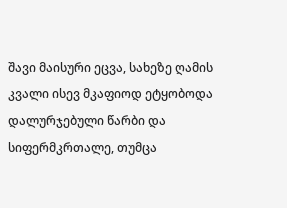შავი მაისური ეცვა, სახეზე ღამის კვალი ისევ მკაფიოდ ეტყობოდა დალურჯებული წარბი და სიფერმკრთალე, თუმცა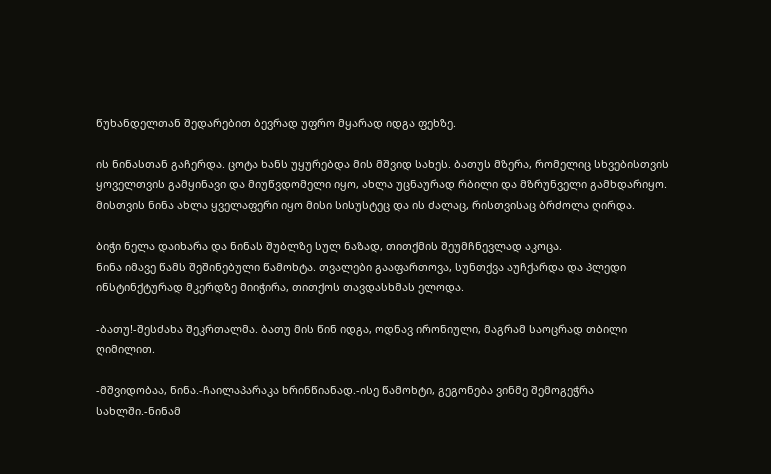წუხანდელთან შედარებით ბევრად უფრო მყარად იდგა ფეხზე.

ის ნინასთან გაჩერდა. ცოტა ხანს უყურებდა მის მშვიდ სახეს. ბათუს მზერა, რომელიც სხვებისთვის ყოველთვის გამყინავი და მიუწვდომელი იყო, ახლა უცნაურად რბილი და მზრუნველი გამხდარიყო. მისთვის ნინა ახლა ყველაფერი იყო მისი სისუსტეც და ის ძალაც, რისთვისაც ბრძოლა ღირდა.

ბიჭი ნელა დაიხარა და ნინას შუბლზე სულ ნაზად, თითქმის შეუმჩნევლად აკოცა.
ნინა იმავე წამს შეშინებული წამოხტა. თვალები გააფართოვა, სუნთქვა აუჩქარდა და პლედი ინსტინქტურად მკერდზე მიიჭირა, თითქოს თავდასხმას ელოდა.

-ბათუ!-შესძახა შეკრთალმა. ბათუ მის წინ იდგა, ოდნავ ირონიული, მაგრამ საოცრად თბილი ღიმილით.

-მშვიდობაა, ნინა.-ჩაილაპარაკა ხრინწიანად.-ისე წამოხტი, გეგონება ვინმე შემოგეჭრა სახლში.-ნინამ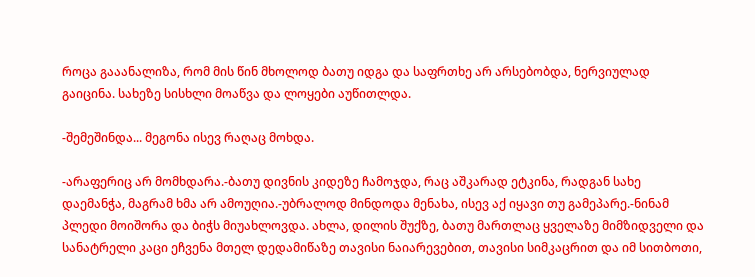როცა გააანალიზა, რომ მის წინ მხოლოდ ბათუ იდგა და საფრთხე არ არსებობდა, ნერვიულად გაიცინა. სახეზე სისხლი მოაწვა და ლოყები აუწითლდა.

-შემეშინდა... მეგონა ისევ რაღაც მოხდა.

-არაფერიც არ მომხდარა.-ბათუ დივნის კიდეზე ჩამოჯდა, რაც აშკარად ეტკინა, რადგან სახე დაემანჭა, მაგრამ ხმა არ ამოუღია.-უბრალოდ მინდოდა მენახა, ისევ აქ იყავი თუ გამეპარე.-ნინამ პლედი მოიშორა და ბიჭს მიუახლოვდა. ახლა, დილის შუქზე, ბათუ მართლაც ყველაზე მიმზიდველი და სანატრელი კაცი ეჩვენა მთელ დედამიწაზე თავისი ნაიარევებით, თავისი სიმკაცრით და იმ სითბოთი,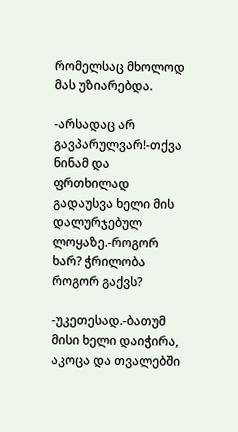რომელსაც მხოლოდ მას უზიარებდა.

-არსადაც არ გავპარულვარ!-თქვა ნინამ და ფრთხილად გადაუსვა ხელი მის დალურჯებულ ლოყაზე.-როგორ ხარ? ჭრილობა როგორ გაქვს?

-უკეთესად.-ბათუმ მისი ხელი დაიჭირა, აკოცა და თვალებში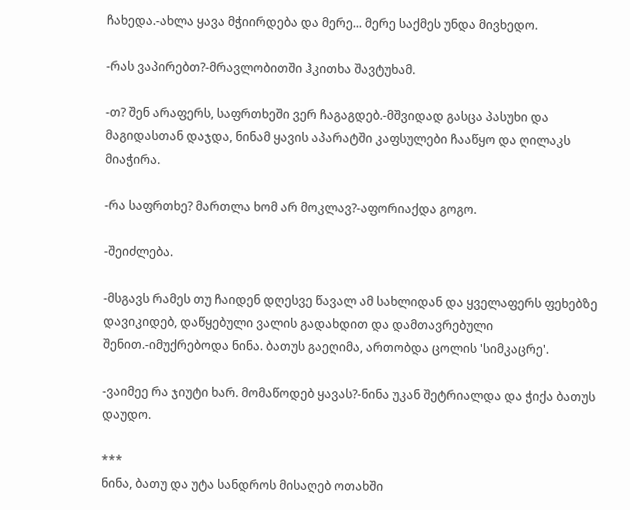ჩახედა.-ახლა ყავა მჭიირდება და მერე... მერე საქმეს უნდა მივხედო.

-რას ვაპირებთ?-მრავლობითში ჰკითხა შავტუხამ.

-თ? შენ არაფერს, საფრთხეში ვერ ჩაგაგდებ.-მშვიდად გასცა პასუხი და მაგიდასთან დაჯდა, ნინამ ყავის აპარატში კაფსულები ჩააწყო და ღილაკს მიაჭირა.

-რა საფრთხე? მართლა ხომ არ მოკლავ?-აფორიაქდა გოგო.

-შეიძლება.

-მსგავს რამეს თუ ჩაიდენ დღესვე წავალ ამ სახლიდან და ყველაფერს ფეხებზე დავიკიდებ, დაწყებული ვალის გადახდით და დამთავრებული შენით.-იმუქრებოდა ნინა. ბათუს გაეღიმა, ართობდა ცოლის 'სიმკაცრე'.

-ვაიმეე რა ჯიუტი ხარ. მომაწოდებ ყავას?-ნინა უკან შეტრიალდა და ჭიქა ბათუს დაუდო.

***
ნინა, ბათუ და უტა სანდროს მისაღებ ოთახში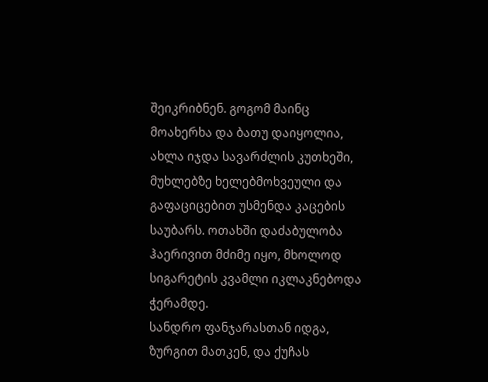შეიკრიბნენ. გოგომ მაინც მოახერხა და ბათუ დაიყოლია, ახლა იჯდა სავარძლის კუთხეში, მუხლებზე ხელებმოხვეული და გაფაციცებით უსმენდა კაცების საუბარს. ოთახში დაძაბულობა ჰაერივით მძიმე იყო, მხოლოდ სიგარეტის კვამლი იკლაკნებოდა ჭერამდე.
სანდრო ფანჯარასთან იდგა, ზურგით მათკენ, და ქუჩას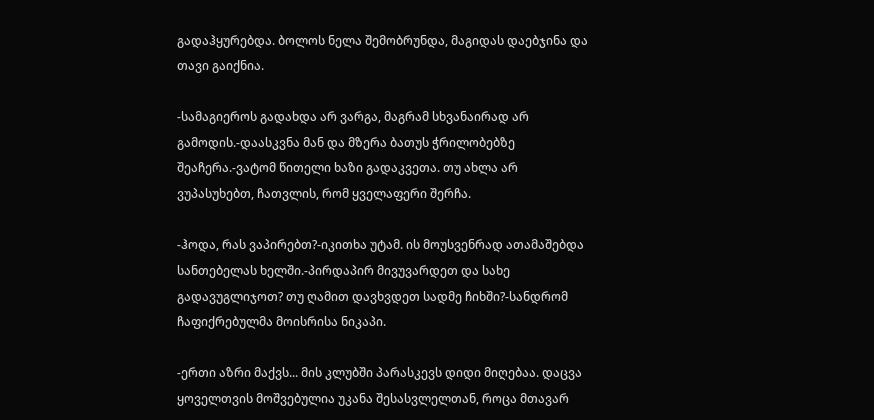გადაჰყურებდა. ბოლოს ნელა შემობრუნდა, მაგიდას დაებჯინა და თავი გაიქნია.

-სამაგიეროს გადახდა არ ვარგა, მაგრამ სხვანაირად არ გამოდის.-დაასკვნა მან და მზერა ბათუს ჭრილობებზე შეაჩერა.-ვატომ წითელი ხაზი გადაკვეთა. თუ ახლა არ ვუპასუხებთ, ჩათვლის, რომ ყველაფერი შერჩა.

-ჰოდა, რას ვაპირებთ?-იკითხა უტამ. ის მოუსვენრად ათამაშებდა სანთებელას ხელში.-პირდაპირ მივუვარდეთ და სახე გადავუგლიჯოთ? თუ ღამით დავხვდეთ სადმე ჩიხში?-სანდრომ ჩაფიქრებულმა მოისრისა ნიკაპი.

-ერთი აზრი მაქვს... მის კლუბში პარასკევს დიდი მიღებაა. დაცვა ყოველთვის მოშვებულია უკანა შესასვლელთან, როცა მთავარ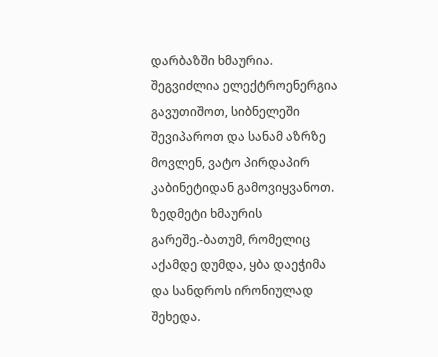დარბაზში ხმაურია. შეგვიძლია ელექტროენერგია გავუთიშოთ, სიბნელეში შევიპაროთ და სანამ აზრზე მოვლენ, ვატო პირდაპირ კაბინეტიდან გამოვიყვანოთ. ზედმეტი ხმაურის გარეშე.-ბათუმ, რომელიც აქამდე დუმდა, ყბა დაეჭიმა და სანდროს ირონიულად შეხედა.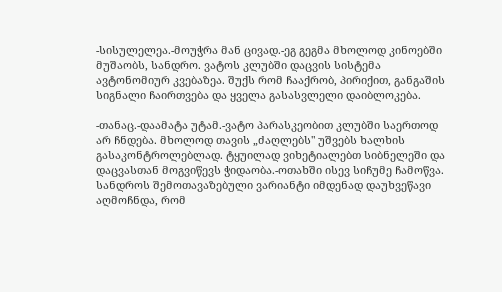-სისულელეა.-მოუჭრა მან ცივად.-ეგ გეგმა მხოლოდ კინოებში მუშაობს, სანდრო. ვატოს კლუბში დაცვის სისტემა ავტონომიურ კვებაზეა. შუქს რომ ჩააქრობ, პირიქით, განგაშის სიგნალი ჩაირთვება და ყველა გასასვლელი დაიბლოკება.

-თანაც.-დაამატა უტამ.-ვატო პარასკეობით კლუბში საერთოდ არ ჩნდება. მხოლოდ თავის „ძაღლებს" უშვებს ხალხის გასაკონტროლებლად. ტყუილად ვიხეტიალებთ სიბნელეში და დაცვასთან მოგვიწევს ჭიდაობა.-ოთახში ისევ სიჩუმე ჩამოწვა. სანდროს შემოთავაზებული ვარიანტი იმდენად დაუხვეწავი აღმოჩნდა, რომ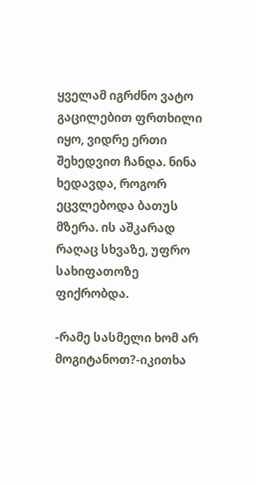ყველამ იგრძნო ვატო გაცილებით ფრთხილი იყო, ვიდრე ერთი შეხედვით ჩანდა. ნინა ხედავდა, როგორ ეცვლებოდა ბათუს მზერა. ის აშკარად რაღაც სხვაზე, უფრო სახიფათოზე ფიქრობდა.

-რამე სასმელი ხომ არ მოგიტანოთ?-იკითხა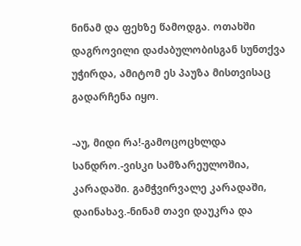ნინამ და ფეხზე წამოდგა. ოთახში დაგროვილი დაძაბულობისგან სუნთქვა უჭირდა, ამიტომ ეს პაუზა მისთვისაც გადარჩენა იყო.

-აუ, მიდი რა!-გამოცოცხლდა სანდრო.-ვისკი სამზარეულოშია, კარადაში. გამჭვირვალე კარადაში, დაინახავ.-ნინამ თავი დაუკრა და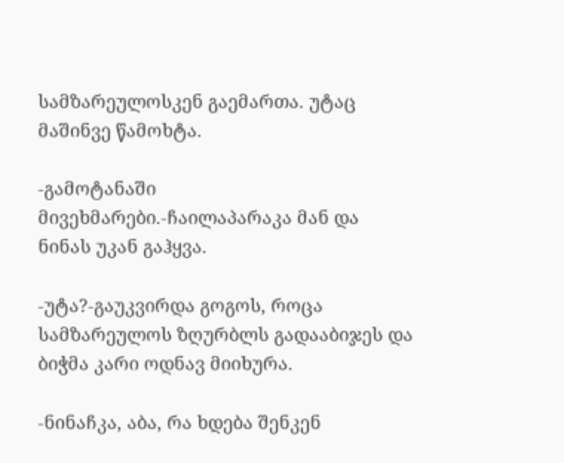სამზარეულოსკენ გაემართა. უტაც მაშინვე წამოხტა.

-გამოტანაში მივეხმარები.-ჩაილაპარაკა მან და ნინას უკან გაჰყვა.

-უტა?-გაუკვირდა გოგოს, როცა სამზარეულოს ზღურბლს გადააბიჯეს და ბიჭმა კარი ოდნავ მიიხურა.

-ნინაჩკა, აბა, რა ხდება შენკენ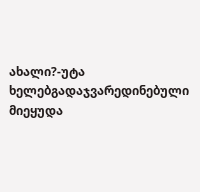ახალი?-უტა ხელებგადაჯვარედინებული მიეყუდა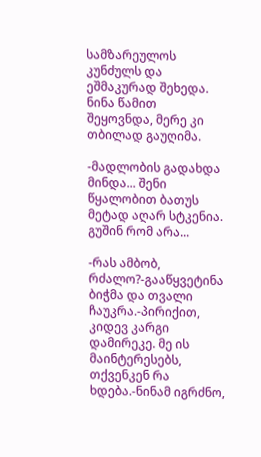სამზარეულოს კუნძულს და ეშმაკურად შეხედა. ნინა წამით შეყოვნდა, მერე კი თბილად გაუღიმა.

-მადლობის გადახდა მინდა... შენი წყალობით ბათუს მეტად აღარ სტკენია. გუშინ რომ არა...

-რას ამბობ, რძალო?-გააწყვეტინა ბიჭმა და თვალი ჩაუკრა.-პირიქით, კიდევ კარგი დამირეკე. მე ის მაინტერესებს, თქვენკენ რა ხდება.-ნინამ იგრძნო,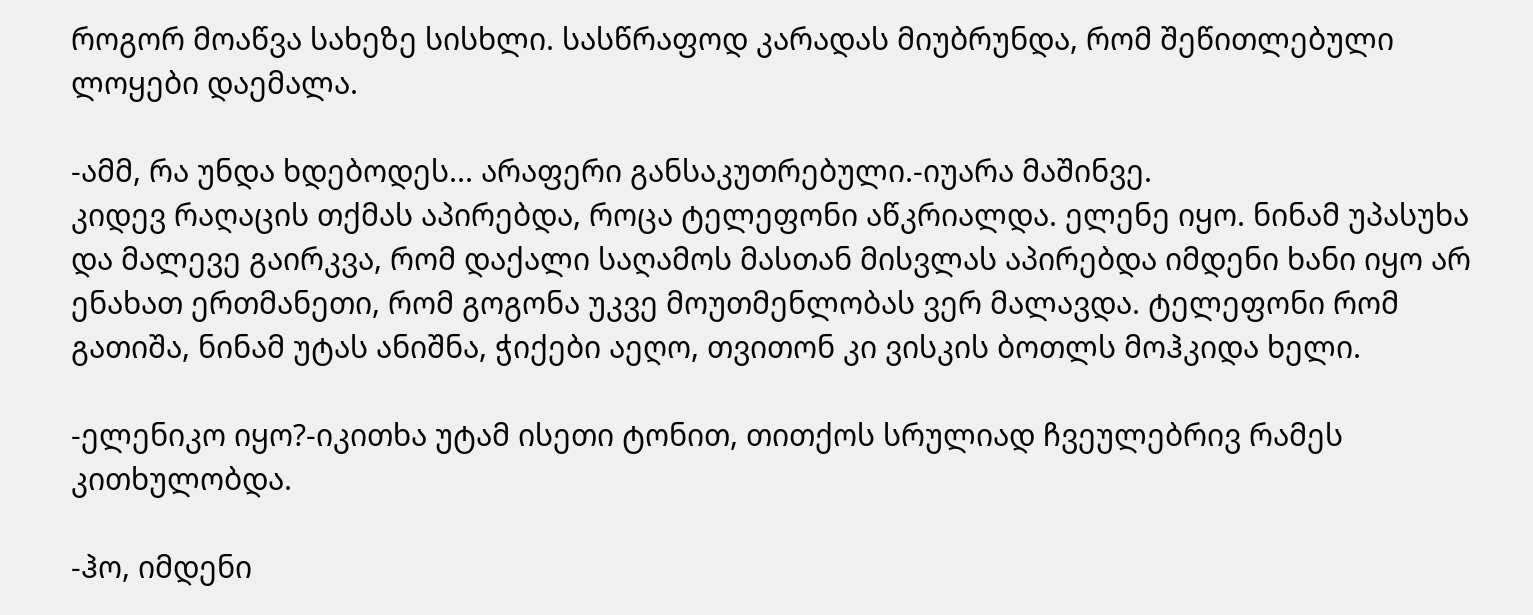როგორ მოაწვა სახეზე სისხლი. სასწრაფოდ კარადას მიუბრუნდა, რომ შეწითლებული ლოყები დაემალა.

-ამმ, რა უნდა ხდებოდეს... არაფერი განსაკუთრებული.-იუარა მაშინვე.
კიდევ რაღაცის თქმას აპირებდა, როცა ტელეფონი აწკრიალდა. ელენე იყო. ნინამ უპასუხა და მალევე გაირკვა, რომ დაქალი საღამოს მასთან მისვლას აპირებდა იმდენი ხანი იყო არ ენახათ ერთმანეთი, რომ გოგონა უკვე მოუთმენლობას ვერ მალავდა. ტელეფონი რომ გათიშა, ნინამ უტას ანიშნა, ჭიქები აეღო, თვითონ კი ვისკის ბოთლს მოჰკიდა ხელი.

-ელენიკო იყო?-იკითხა უტამ ისეთი ტონით, თითქოს სრულიად ჩვეულებრივ რამეს კითხულობდა.

-ჰო, იმდენი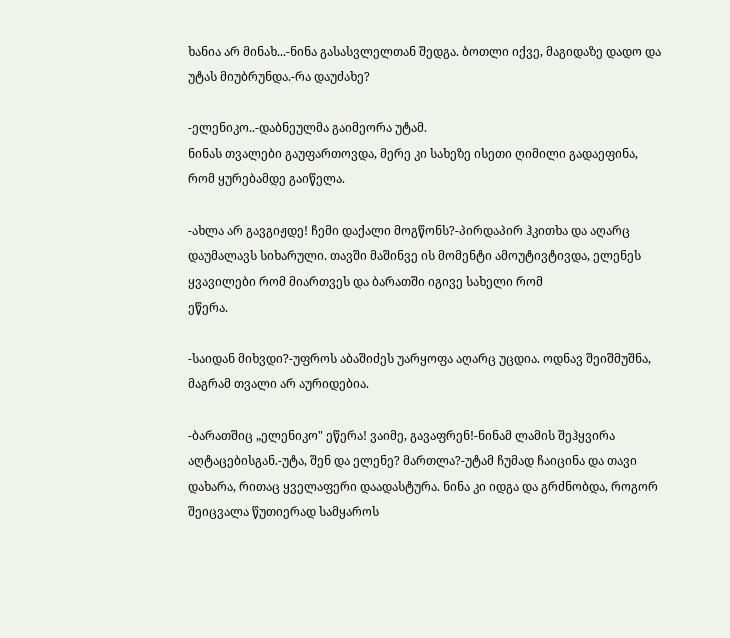ხანია არ მინახ...-ნინა გასასვლელთან შედგა. ბოთლი იქვე, მაგიდაზე დადო და უტას მიუბრუნდა.-რა დაუძახე?

-ელენიკო..-დაბნეულმა გაიმეორა უტამ.
ნინას თვალები გაუფართოვდა, მერე კი სახეზე ისეთი ღიმილი გადაეფინა, რომ ყურებამდე გაიწელა.

-ახლა არ გავგიჟდე! ჩემი დაქალი მოგწონს?-პირდაპირ ჰკითხა და აღარც დაუმალავს სიხარული. თავში მაშინვე ის მომენტი ამოუტივტივდა, ელენეს ყვავილები რომ მიართვეს და ბარათში იგივე სახელი რომ
ეწერა.

-საიდან მიხვდი?-უფროს აბაშიძეს უარყოფა აღარც უცდია. ოდნავ შეიშმუშნა, მაგრამ თვალი არ აურიდებია.

-ბარათშიც „ელენიკო" ეწერა! ვაიმე, გავაფრენ!-ნინამ ლამის შეჰყვირა აღტაცებისგან.-უტა, შენ და ელენე? მართლა?-უტამ ჩუმად ჩაიცინა და თავი დახარა, რითაც ყველაფერი დაადასტურა. ნინა კი იდგა და გრძნობდა, როგორ შეიცვალა წუთიერად სამყაროს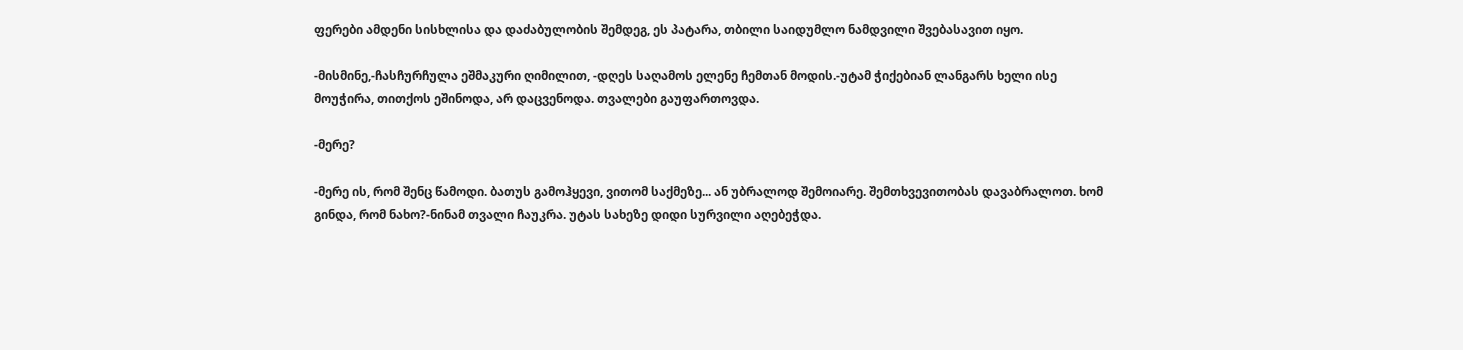ფერები ამდენი სისხლისა და დაძაბულობის შემდეგ, ეს პატარა, თბილი საიდუმლო ნამდვილი შვებასავით იყო.

-მისმინე,-ჩასჩურჩულა ეშმაკური ღიმილით, -დღეს საღამოს ელენე ჩემთან მოდის.-უტამ ჭიქებიან ლანგარს ხელი ისე მოუჭირა, თითქოს ეშინოდა, არ დაცვენოდა. თვალები გაუფართოვდა.

-მერე?

-მერე ის, რომ შენც წამოდი. ბათუს გამოჰყევი, ვითომ საქმეზე... ან უბრალოდ შემოიარე. შემთხვევითობას დავაბრალოთ. ხომ გინდა, რომ ნახო?-ნინამ თვალი ჩაუკრა. უტას სახეზე დიდი სურვილი აღებეჭდა.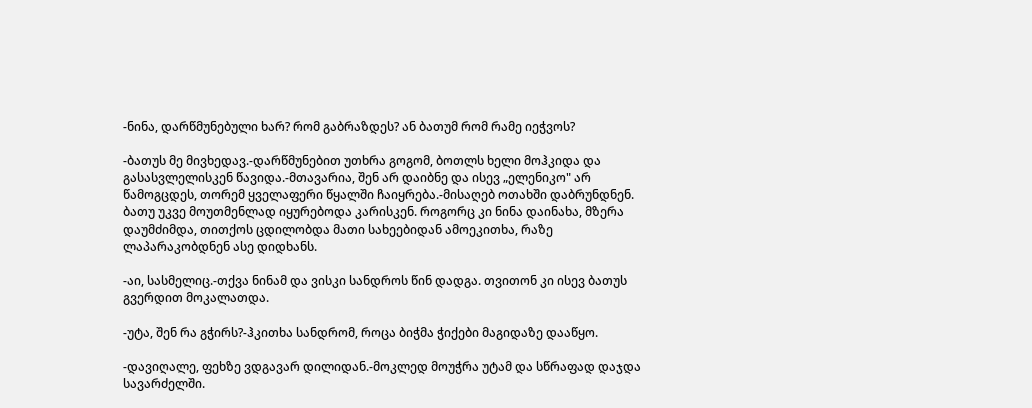-ნინა, დარწმუნებული ხარ? რომ გაბრაზდეს? ან ბათუმ რომ რამე იეჭვოს?

-ბათუს მე მივხედავ.-დარწმუნებით უთხრა გოგომ, ბოთლს ხელი მოჰკიდა და გასასვლელისკენ წავიდა.-მთავარია, შენ არ დაიბნე და ისევ „ელენიკო" არ წამოგცდეს, თორემ ყველაფერი წყალში ჩაიყრება.-მისაღებ ოთახში დაბრუნდნენ. ბათუ უკვე მოუთმენლად იყურებოდა კარისკენ. როგორც კი ნინა დაინახა, მზერა დაუმძიმდა, თითქოს ცდილობდა მათი სახეებიდან ამოეკითხა, რაზე ლაპარაკობდნენ ასე დიდხანს.

-აი, სასმელიც.-თქვა ნინამ და ვისკი სანდროს წინ დადგა. თვითონ კი ისევ ბათუს გვერდით მოკალათდა.

-უტა, შენ რა გჭირს?-ჰკითხა სანდრომ, როცა ბიჭმა ჭიქები მაგიდაზე დააწყო.

-დავიღალე, ფეხზე ვდგავარ დილიდან.-მოკლედ მოუჭრა უტამ და სწრაფად დაჯდა სავარძელში.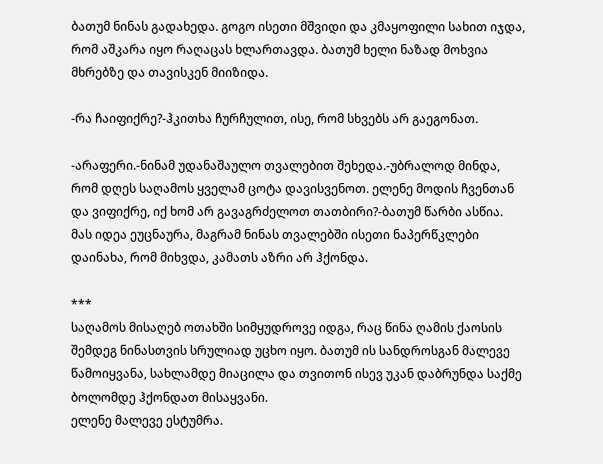ბათუმ ნინას გადახედა. გოგო ისეთი მშვიდი და კმაყოფილი სახით იჯდა, რომ აშკარა იყო რაღაცას ხლართავდა. ბათუმ ხელი ნაზად მოხვია მხრებზე და თავისკენ მიიზიდა.

-რა ჩაიფიქრე?-ჰკითხა ჩურჩულით, ისე, რომ სხვებს არ გაეგონათ.

-არაფერი.-ნინამ უდანაშაულო თვალებით შეხედა.-უბრალოდ მინდა, რომ დღეს საღამოს ყველამ ცოტა დავისვენოთ. ელენე მოდის ჩვენთან და ვიფიქრე, იქ ხომ არ გავაგრძელოთ თათბირი?-ბათუმ წარბი ასწია. მას იდეა ეუცნაურა, მაგრამ ნინას თვალებში ისეთი ნაპერწკლები დაინახა, რომ მიხვდა, კამათს აზრი არ ჰქონდა.

***
საღამოს მისაღებ ოთახში სიმყუდროვე იდგა, რაც წინა ღამის ქაოსის შემდეგ ნინასთვის სრულიად უცხო იყო. ბათუმ ის სანდროსგან მალევე წამოიყვანა, სახლამდე მიაცილა და თვითონ ისევ უკან დაბრუნდა საქმე ბოლომდე ჰქონდათ მისაყვანი.
ელენე მალევე ესტუმრა.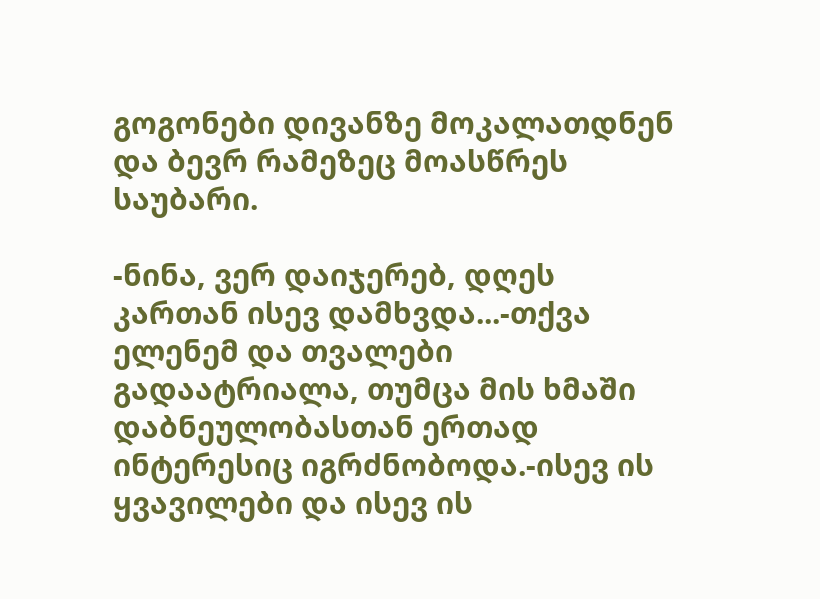გოგონები დივანზე მოკალათდნენ და ბევრ რამეზეც მოასწრეს საუბარი.

-ნინა, ვერ დაიჯერებ, დღეს კართან ისევ დამხვდა...-თქვა ელენემ და თვალები გადაატრიალა, თუმცა მის ხმაში დაბნეულობასთან ერთად ინტერესიც იგრძნობოდა.-ისევ ის ყვავილები და ისევ ის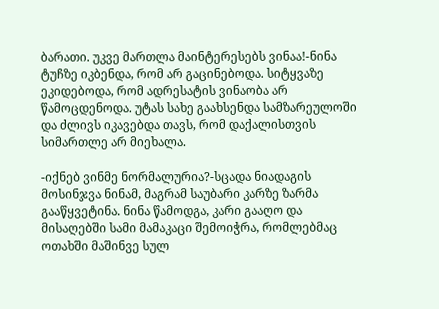ბარათი. უკვე მართლა მაინტერესებს ვინაა!-ნინა ტუჩზე იკბენდა, რომ არ გაცინებოდა. სიტყვაზე ეკიდებოდა, რომ ადრესატის ვინაობა არ წამოცდენოდა. უტას სახე გაახსენდა სამზარეულოში და ძლივს იკავებდა თავს, რომ დაქალისთვის სიმართლე არ მიეხალა.

-იქნებ ვინმე ნორმალურია?-სცადა ნიადაგის მოსინჯვა ნინამ, მაგრამ საუბარი კარზე ზარმა გააწყვეტინა. ნინა წამოდგა, კარი გააღო და მისაღებში სამი მამაკაცი შემოიჭრა, რომლებმაც ოთახში მაშინვე სულ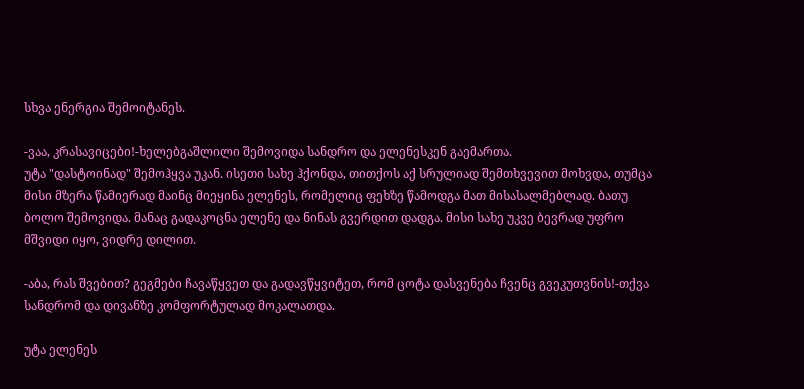სხვა ენერგია შემოიტანეს.

-ვაა, კრასავიცები!-ხელებგაშლილი შემოვიდა სანდრო და ელენესკენ გაემართა.
უტა "დასტოინად" შემოჰყვა უკან. ისეთი სახე ჰქონდა, თითქოს აქ სრულიად შემთხვევით მოხვდა, თუმცა მისი მზერა წამიერად მაინც მიეყინა ელენეს, რომელიც ფეხზე წამოდგა მათ მისასალმებლად. ბათუ ბოლო შემოვიდა. მანაც გადაკოცნა ელენე და ნინას გვერდით დადგა. მისი სახე უკვე ბევრად უფრო მშვიდი იყო, ვიდრე დილით.

-აბა, რას შვებით? გეგმები ჩავაწყვეთ და გადავწყვიტეთ, რომ ცოტა დასვენება ჩვენც გვეკუთვნის!-თქვა სანდრომ და დივანზე კომფორტულად მოკალათდა.

უტა ელენეს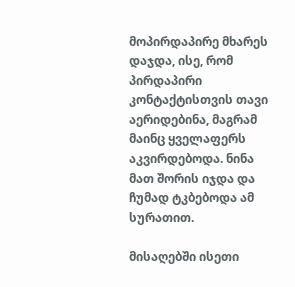მოპირდაპირე მხარეს დაჯდა, ისე, რომ პირდაპირი კონტაქტისთვის თავი აერიდებინა, მაგრამ მაინც ყველაფერს აკვირდებოდა. ნინა მათ შორის იჯდა და ჩუმად ტკბებოდა ამ სურათით.

მისაღებში ისეთი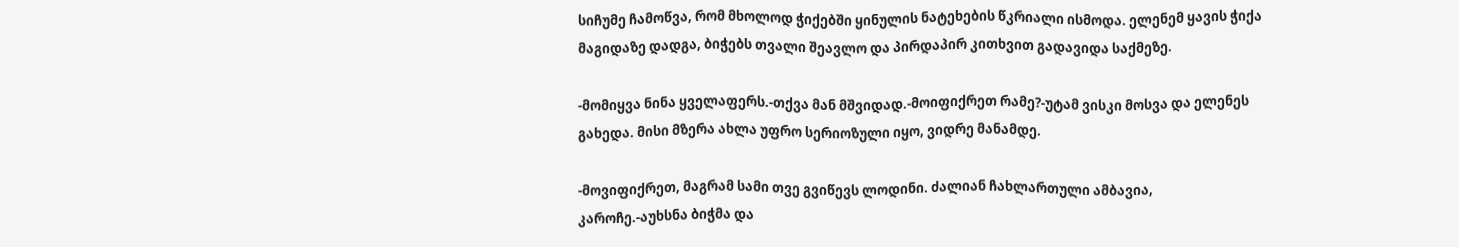სიჩუმე ჩამოწვა, რომ მხოლოდ ჭიქებში ყინულის ნატეხების წკრიალი ისმოდა. ელენემ ყავის ჭიქა მაგიდაზე დადგა, ბიჭებს თვალი შეავლო და პირდაპირ კითხვით გადავიდა საქმეზე.

-მომიყვა ნინა ყველაფერს.-თქვა მან მშვიდად.-მოიფიქრეთ რამე?-უტამ ვისკი მოსვა და ელენეს გახედა. მისი მზერა ახლა უფრო სერიოზული იყო, ვიდრე მანამდე.

-მოვიფიქრეთ, მაგრამ სამი თვე გვიწევს ლოდინი. ძალიან ჩახლართული ამბავია, კაროჩე.-აუხსნა ბიჭმა და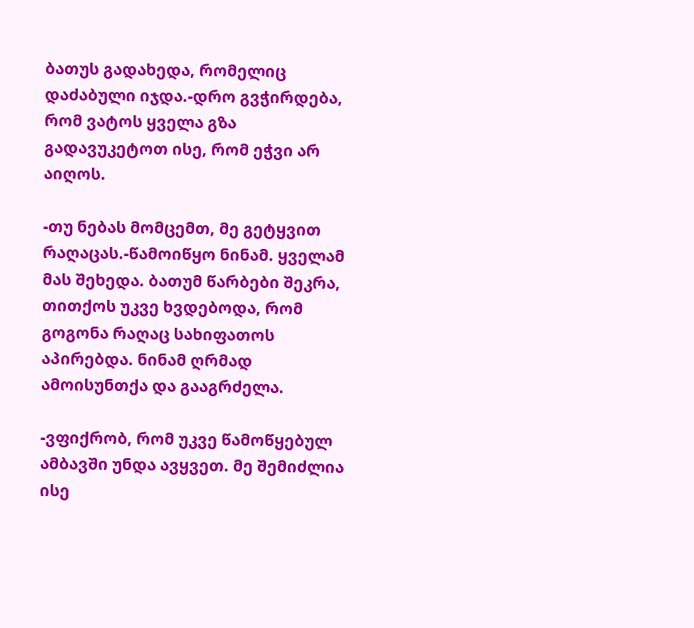ბათუს გადახედა, რომელიც დაძაბული იჯდა.-დრო გვჭირდება, რომ ვატოს ყველა გზა გადავუკეტოთ ისე, რომ ეჭვი არ აიღოს.

-თუ ნებას მომცემთ, მე გეტყვით რაღაცას.-წამოიწყო ნინამ. ყველამ მას შეხედა. ბათუმ წარბები შეკრა, თითქოს უკვე ხვდებოდა, რომ გოგონა რაღაც სახიფათოს აპირებდა. ნინამ ღრმად ამოისუნთქა და გააგრძელა.

-ვფიქრობ, რომ უკვე წამოწყებულ ამბავში უნდა ავყვეთ. მე შემიძლია ისე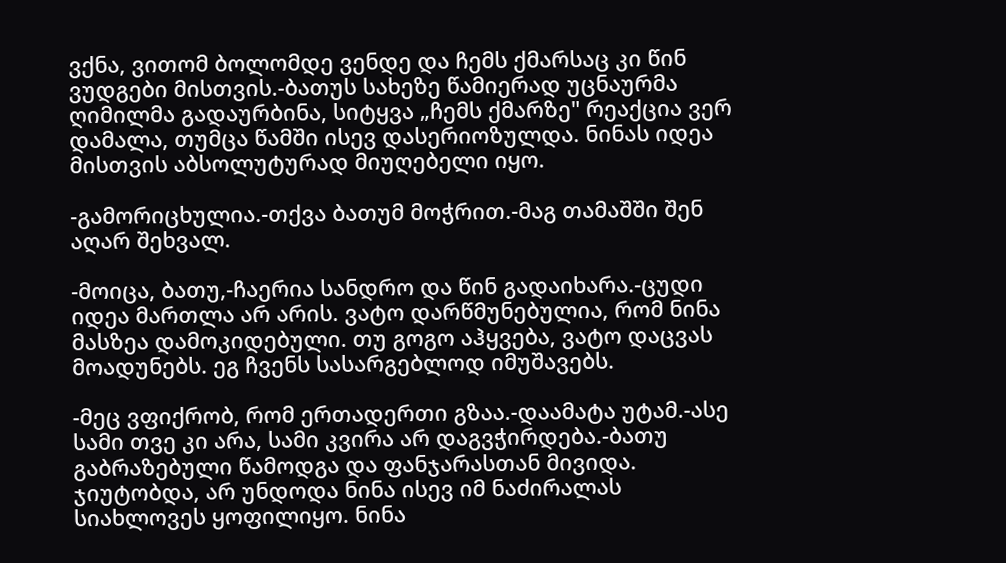ვქნა, ვითომ ბოლომდე ვენდე და ჩემს ქმარსაც კი წინ ვუდგები მისთვის.-ბათუს სახეზე წამიერად უცნაურმა ღიმილმა გადაურბინა, სიტყვა „ჩემს ქმარზე" რეაქცია ვერ დამალა, თუმცა წამში ისევ დასერიოზულდა. ნინას იდეა მისთვის აბსოლუტურად მიუღებელი იყო.

-გამორიცხულია.-თქვა ბათუმ მოჭრით.-მაგ თამაშში შენ აღარ შეხვალ.

-მოიცა, ბათუ,-ჩაერია სანდრო და წინ გადაიხარა.-ცუდი იდეა მართლა არ არის. ვატო დარწმუნებულია, რომ ნინა მასზეა დამოკიდებული. თუ გოგო აჰყვება, ვატო დაცვას მოადუნებს. ეგ ჩვენს სასარგებლოდ იმუშავებს.

-მეც ვფიქრობ, რომ ერთადერთი გზაა.-დაამატა უტამ.-ასე სამი თვე კი არა, სამი კვირა არ დაგვჭირდება.-ბათუ გაბრაზებული წამოდგა და ფანჯარასთან მივიდა. ჯიუტობდა, არ უნდოდა ნინა ისევ იმ ნაძირალას სიახლოვეს ყოფილიყო. ნინა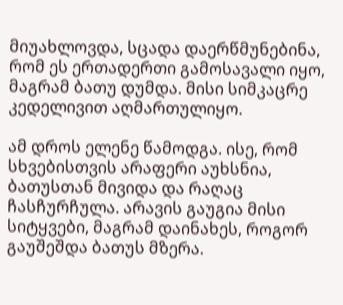მიუახლოვდა, სცადა დაერწმუნებინა, რომ ეს ერთადერთი გამოსავალი იყო, მაგრამ ბათუ დუმდა. მისი სიმკაცრე კედელივით აღმართულიყო.

ამ დროს ელენე წამოდგა. ისე, რომ სხვებისთვის არაფერი აუხსნია, ბათუსთან მივიდა და რაღაც ჩასჩურჩულა. არავის გაუგია მისი სიტყვები, მაგრამ დაინახეს, როგორ გაუშეშდა ბათუს მზერა.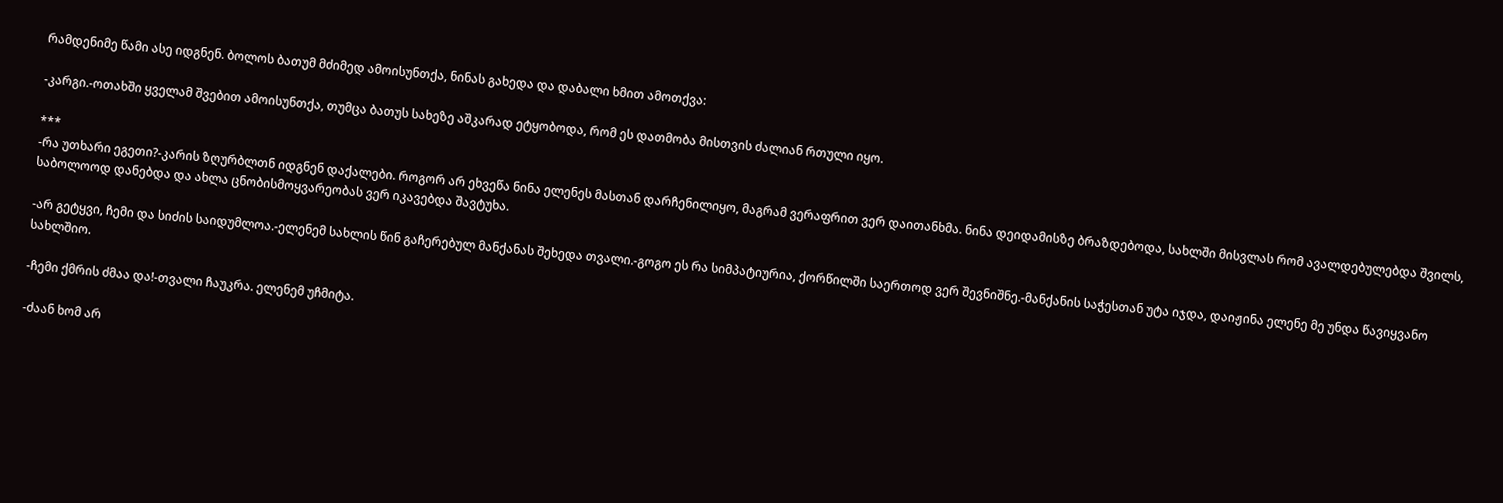რამდენიმე წამი ასე იდგნენ. ბოლოს ბათუმ მძიმედ ამოისუნთქა, ნინას გახედა და დაბალი ხმით ამოთქვა:

-კარგი.-ოთახში ყველამ შვებით ამოისუნთქა, თუმცა ბათუს სახეზე აშკარად ეტყობოდა, რომ ეს დათმობა მისთვის ძალიან რთული იყო.

***
-რა უთხარი ეგეთი?-კარის ზღურბლთნ იდგნენ დაქალები. როგორ არ ეხვეწა ნინა ელენეს მასთან დარჩენილიყო, მაგრამ ვერაფრით ვერ დაითანხმა. ნინა დეიდამისზე ბრაზდებოდა, სახლში მისვლას რომ ავალდებულებდა შვილს, საბოლოოდ დანებდა და ახლა ცნობისმოყვარეობას ვერ იკავებდა შავტუხა.

-არ გეტყვი, ჩემი და სიძის საიდუმლოა.-ელენემ სახლის წინ გაჩერებულ მანქანას შეხედა თვალი.-გოგო ეს რა სიმპატიურია, ქორწილში საერთოდ ვერ შევნიშნე.-მანქანის საჭესთან უტა იჯდა, დაიჟინა ელენე მე უნდა წავიყვანო სახლშიო.

-ჩემი ქმრის ძმაა და!-თვალი ჩაუკრა. ელენემ უჩმიტა.

-ძაან ხომ არ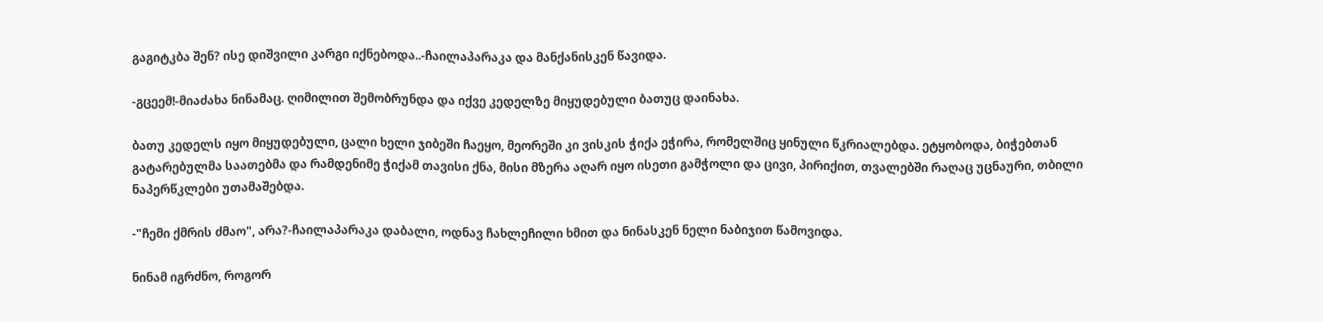გაგიტკბა შენ? ისე დიშვილი კარგი იქნებოდა..-ჩაილაპარაკა და მანქანისკენ წავიდა.

-გცეემ!-მიაძახა ნინამაც. ღიმილით შემობრუნდა და იქვე კედელზე მიყუდებული ბათუც დაინახა.

ბათუ კედელს იყო მიყუდებული, ცალი ხელი ჯიბეში ჩაეყო, მეორეში კი ვისკის ჭიქა ეჭირა, რომელშიც ყინული წკრიალებდა. ეტყობოდა, ბიჭებთან გატარებულმა საათებმა და რამდენიმე ჭიქამ თავისი ქნა, მისი მზერა აღარ იყო ისეთი გამჭოლი და ცივი, პირიქით, თვალებში რაღაც უცნაური, თბილი ნაპერწკლები უთამაშებდა.

-"ჩემი ქმრის ძმაო", არა?-ჩაილაპარაკა დაბალი, ოდნავ ჩახლეჩილი ხმით და ნინასკენ ნელი ნაბიჯით წამოვიდა.

ნინამ იგრძნო, როგორ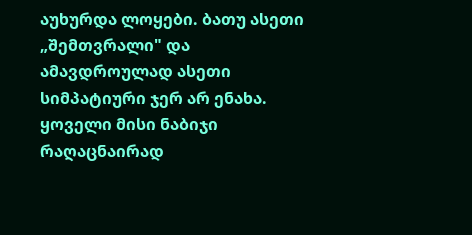აუხურდა ლოყები. ბათუ ასეთი „შემთვრალი" და ამავდროულად ასეთი სიმპატიური ჯერ არ ენახა. ყოველი მისი ნაბიჯი რაღაცნაირად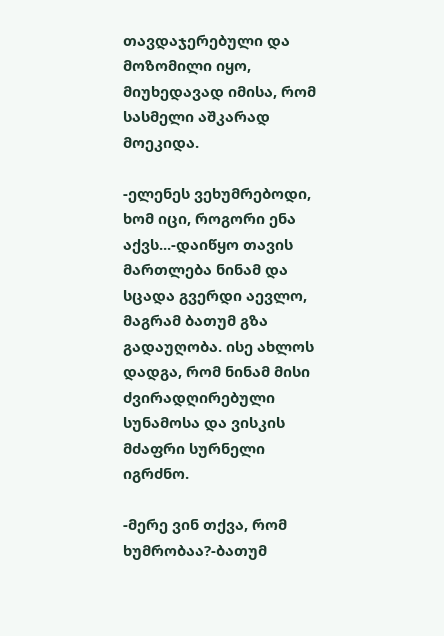თავდაჯერებული და მოზომილი იყო, მიუხედავად იმისა, რომ სასმელი აშკარად მოეკიდა.

-ელენეს ვეხუმრებოდი, ხომ იცი, როგორი ენა აქვს...-დაიწყო თავის მართლება ნინამ და სცადა გვერდი აევლო, მაგრამ ბათუმ გზა გადაუღობა. ისე ახლოს დადგა, რომ ნინამ მისი ძვირადღირებული სუნამოსა და ვისკის მძაფრი სურნელი იგრძნო.

-მერე ვინ თქვა, რომ ხუმრობაა?-ბათუმ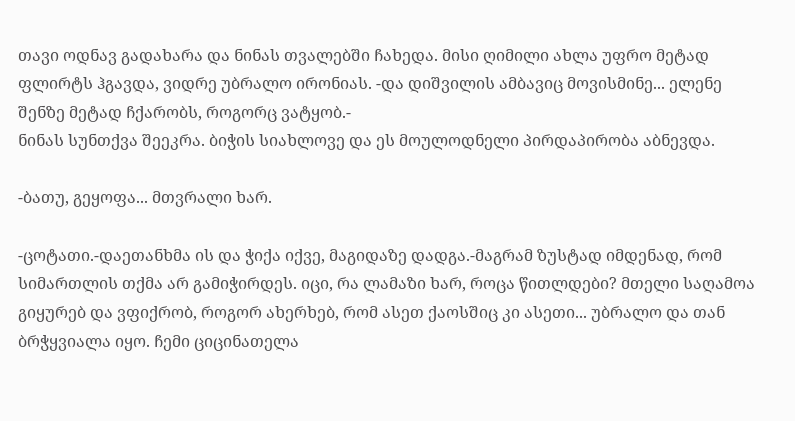თავი ოდნავ გადახარა და ნინას თვალებში ჩახედა. მისი ღიმილი ახლა უფრო მეტად ფლირტს ჰგავდა, ვიდრე უბრალო ირონიას. -და დიშვილის ამბავიც მოვისმინე... ელენე შენზე მეტად ჩქარობს, როგორც ვატყობ.-
ნინას სუნთქვა შეეკრა. ბიჭის სიახლოვე და ეს მოულოდნელი პირდაპირობა აბნევდა.

-ბათუ, გეყოფა... მთვრალი ხარ.

-ცოტათი.-დაეთანხმა ის და ჭიქა იქვე, მაგიდაზე დადგა.-მაგრამ ზუსტად იმდენად, რომ სიმართლის თქმა არ გამიჭირდეს. იცი, რა ლამაზი ხარ, როცა წითლდები? მთელი საღამოა გიყურებ და ვფიქრობ, როგორ ახერხებ, რომ ასეთ ქაოსშიც კი ასეთი... უბრალო და თან ბრჭყვიალა იყო. ჩემი ციცინათელა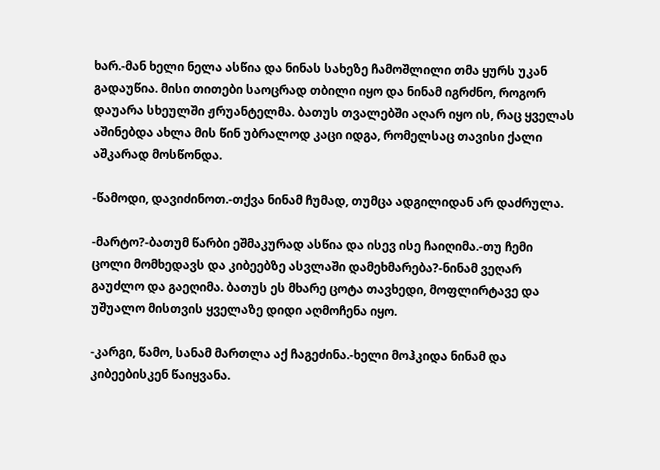ხარ.-მან ხელი ნელა ასწია და ნინას სახეზე ჩამოშლილი თმა ყურს უკან გადაუწია. მისი თითები საოცრად თბილი იყო და ნინამ იგრძნო, როგორ დაუარა სხეულში ჟრუანტელმა. ბათუს თვალებში აღარ იყო ის, რაც ყველას აშინებდა ახლა მის წინ უბრალოდ კაცი იდგა, რომელსაც თავისი ქალი აშკარად მოსწონდა.

-წამოდი, დავიძინოთ.-თქვა ნინამ ჩუმად, თუმცა ადგილიდან არ დაძრულა.

-მარტო?-ბათუმ წარბი ეშმაკურად ასწია და ისევ ისე ჩაიღიმა.-თუ ჩემი ცოლი მომხედავს და კიბეებზე ასვლაში დამეხმარება?-ნინამ ვეღარ გაუძლო და გაეღიმა. ბათუს ეს მხარე ცოტა თავხედი, მოფლირტავე და უშუალო მისთვის ყველაზე დიდი აღმოჩენა იყო.

-კარგი, წამო, სანამ მართლა აქ ჩაგეძინა.-ხელი მოჰკიდა ნინამ და კიბეებისკენ წაიყვანა.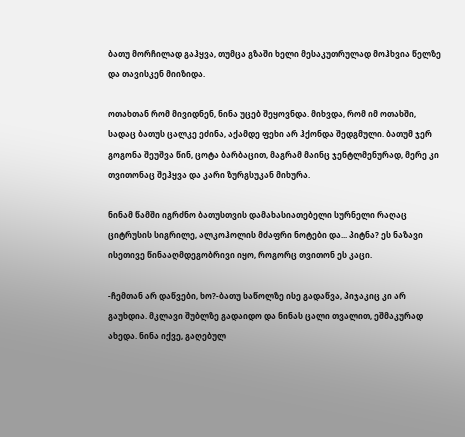ბათუ მორჩილად გაჰყვა, თუმცა გზაში ხელი მესაკუთრულად მოჰხვია წელზე და თავისკენ მიიზიდა.

ოთახთან რომ მივიდნენ, ნინა უცებ შეყოვნდა. მიხვდა, რომ იმ ოთახში, სადაც ბათუს ცალკე ეძინა, აქამდე ფეხი არ ჰქონდა შედგმული. ბათუმ ჯერ გოგონა შეუშვა წინ, ცოტა ბარბაცით, მაგრამ მაინც ჯენტლმენურად, მერე კი თვითონაც შეჰყვა და კარი ზურგსუკან მიხურა.

ნინამ წამში იგრძნო ბათუსთვის დამახასიათებელი სურნელი რაღაც ციტრუსის სიგრილე, ალკოჰოლის მძაფრი ნოტები და... პიტნა? ეს ნაზავი ისეთივე წინააღმდეგობრივი იყო, როგორც თვითონ ეს კაცი.

-ჩემთან არ დაწვები, ხო?-ბათუ საწოლზე ისე გადაწვა, პიჯაკიც კი არ გაუხდია. მკლავი შუბლზე გადაიდო და ნინას ცალი თვალით, ეშმაკურად ახედა. ნინა იქვე, გაღებულ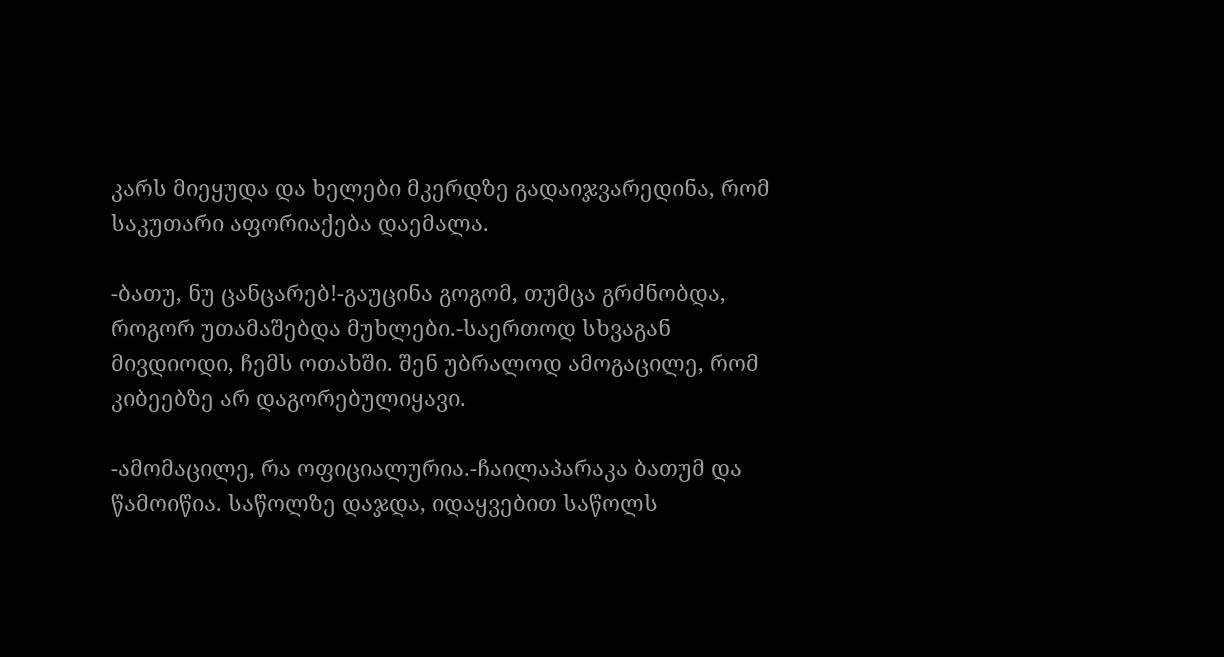კარს მიეყუდა და ხელები მკერდზე გადაიჯვარედინა, რომ საკუთარი აფორიაქება დაემალა.

-ბათუ, ნუ ცანცარებ!-გაუცინა გოგომ, თუმცა გრძნობდა, როგორ უთამაშებდა მუხლები.-საერთოდ სხვაგან მივდიოდი, ჩემს ოთახში. შენ უბრალოდ ამოგაცილე, რომ კიბეებზე არ დაგორებულიყავი.

-ამომაცილე, რა ოფიციალურია.-ჩაილაპარაკა ბათუმ და წამოიწია. საწოლზე დაჯდა, იდაყვებით საწოლს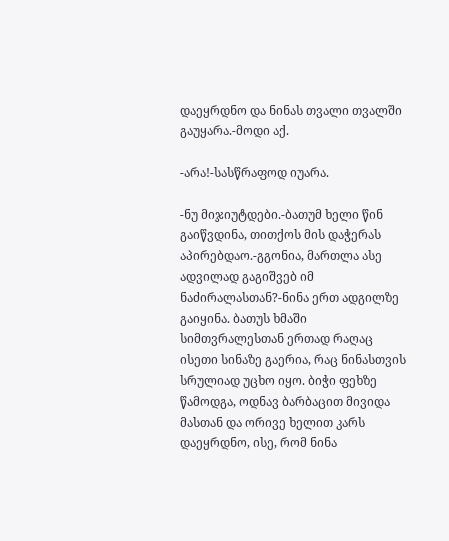დაეყრდნო და ნინას თვალი თვალში გაუყარა.-მოდი აქ.

-არა!-სასწრაფოდ იუარა.

-ნუ მიჯიუტდები.-ბათუმ ხელი წინ გაიწვდინა, თითქოს მის დაჭერას აპირებდაო.-გგონია, მართლა ასე ადვილად გაგიშვებ იმ ნაძირალასთან?-ნინა ერთ ადგილზე გაიყინა. ბათუს ხმაში სიმთვრალესთან ერთად რაღაც ისეთი სინაზე გაერია, რაც ნინასთვის სრულიად უცხო იყო. ბიჭი ფეხზე წამოდგა, ოდნავ ბარბაცით მივიდა მასთან და ორივე ხელით კარს დაეყრდნო, ისე, რომ ნინა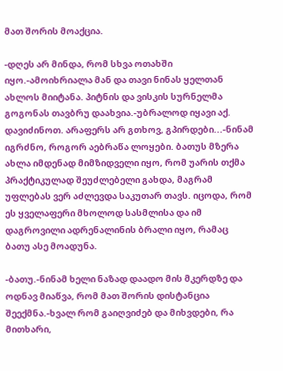მათ შორის მოაქცია.

-დღეს არ მინდა, რომ სხვა ოთახში იყო.-ამოიხრიალა მან და თავი ნინას ყელთან ახლოს მიიტანა. პიტნის და ვისკის სურნელმა გოგონას თავბრუ დაახვია.-უბრალოდ იყავი აქ. დავიძინოთ. არაფერს არ გთხოვ, გპირდები...-ნინამ იგრძნო, როგორ აებრაწა ლოყები. ბათუს მზერა ახლა იმდენად მიმზიდველი იყო, რომ უარის თქმა პრაქტიკულად შეუძლებელი გახდა, მაგრამ უფლებას ვერ აძლევდა საკუთარ თავს. იცოდა, რომ ეს ყველაფერი მხოლოდ სასმლისა და იმ დაგროვილი ადრენალინის ბრალი იყო, რამაც ბათუ ასე მოადუნა.

-ბათუ.-ნინამ ხელი ნაზად დაადო მის მკერდზე და ოდნავ მიაწვა, რომ მათ შორის დისტანცია შეექმნა.-ხვალ რომ გაიღვიძებ და მიხვდები, რა მითხარი,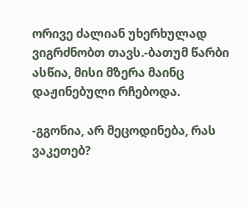ორივე ძალიან უხერხულად ვიგრძნობთ თავს.-ბათუმ წარბი ასწია, მისი მზერა მაინც დაჟინებული რჩებოდა.

-გგონია, არ მეცოდინება, რას ვაკეთებ?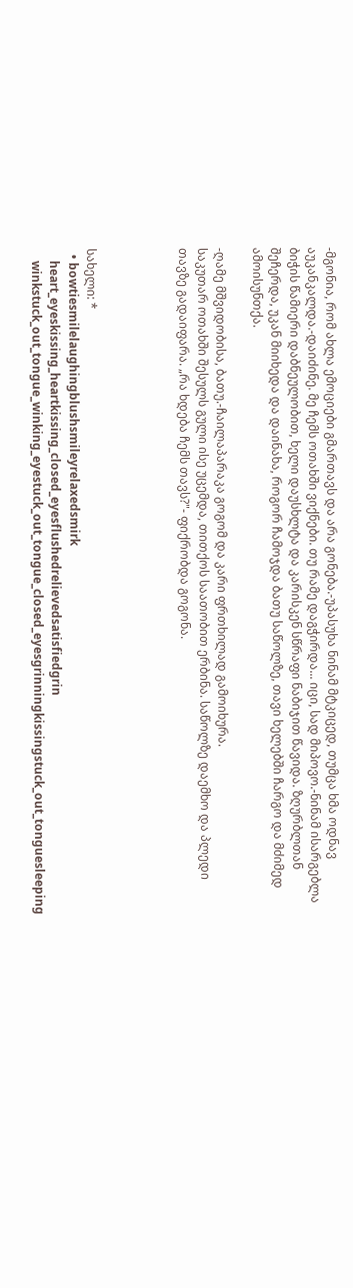-მგონია, რომ ახლა ემოციები გმართავს და არა გონება.-უპასუხა ნინამ მტკიცედ, თუმცა ხმა ოდნავ აუკანკალდა.-დაიძინე. მე ჩემს ოთახში ვიქნები. თუ რამე დაგჭირდა... იცი, სად მიპოვო.-ნინამ ისარგებლა ბიჭის წამიერი დაბნეულობით, ხელი დაუსხლტა და კარისკენ სწრაფი ნაბიჯით წავიდა. ზღურბლთან შეჩერდა, უკან მიიხედა და დაინახა, როგორ ჩამოჯდა ბათუ საწოლზე, თავი ხელებში ჩარგო და მძიმედ ამოისუნთქა.

-ღამე მშვიდობისა, ბათუ.-ჩაილაპარაკა გოგომ და კარი ფრთხილად გამოიხურა.
საკუთარ ოთახში შესულს გული ისე უცემდა, თითქოს საათობით ერბინა. საწოლზე დაემხო და პლედი თავზე გადაიფარა. „რა ხდება ჩემს თავს?"- ფიქრობდა გოგონა.




სახელი: *
  • bowtiesmilelaughingblushsmileyrelaxedsmirk
    heart_eyeskissing_heartkissing_closed_eyesflushedrelievedsatisfiedgrin
    winkstuck_out_tongue_winking_eyestuck_out_tongue_closed_eyesgrinningkissingstuck_out_tonguesleeping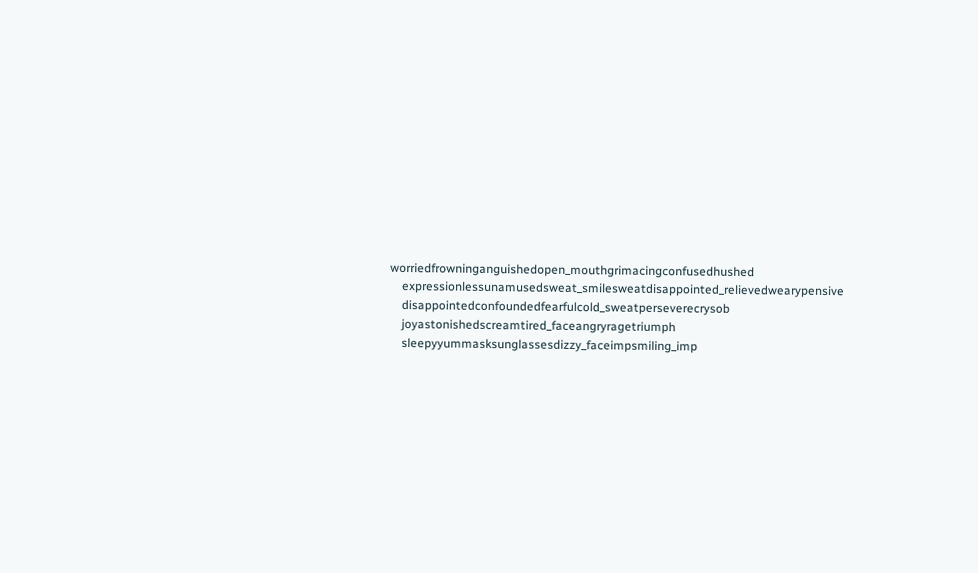worriedfrowninganguishedopen_mouthgrimacingconfusedhushed
    expressionlessunamusedsweat_smilesweatdisappointed_relievedwearypensive
    disappointedconfoundedfearfulcold_sweatperseverecrysob
    joyastonishedscreamtired_faceangryragetriumph
    sleepyyummasksunglassesdizzy_faceimpsmiling_imp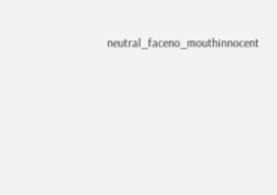neutral_faceno_mouthinnocent